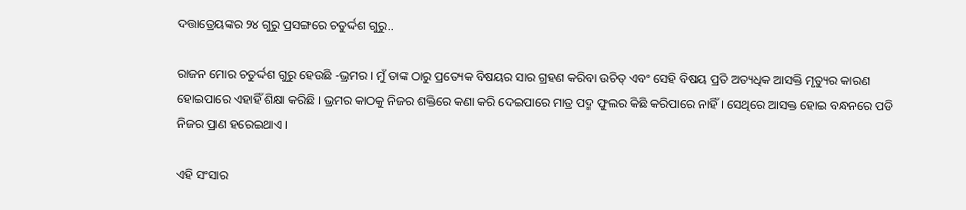ଦତ୍ତାତ୍ରେୟଙ୍କର ୨୪ ଗୁରୁ ପ୍ରସଙ୍ଗରେ ଚତୁର୍ଦ୍ଦଶ ଗୁରୁ..

ରାଜନ ମୋର ଚତୁର୍ଦ୍ଦଶ ଗୁରୁ ହେଉଛି -ଭ୍ରମର । ମୁଁ ତାଙ୍କ ଠାରୁ ପ୍ରତ୍ୟେକ ବିଷୟର ସାର ଗ୍ରହଣ କରିବା ଉଚିତ୍ ଏବଂ ସେହି ବିଷୟ ପ୍ରତି ଅତ୍ୟଧିକ ଆସକ୍ତି ମୃତ୍ୟୁର କାରଣ ହୋଇପାରେ ଏହାହିଁ ଶିକ୍ଷା କରିଛି । ଭ୍ରମର କାଠକୁ ନିଜର ଶକ୍ତିରେ କଣା କରି ଦେଇପାରେ ମାତ୍ର ପଦ୍ମ ଫୁଲର କିଛି କରିପାରେ ନାହିଁ । ସେଥିରେ ଆସକ୍ତ ହୋଇ ବନ୍ଧନରେ ପଡି ନିଜର ପ୍ରାଣ ହରେଇଥାଏ ।

ଏହି ସଂସାର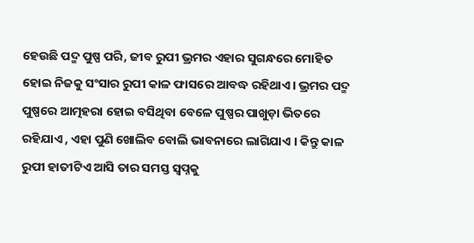ହେଉଛି ପଦ୍ମ ପୁଷ୍ପ ପରି, ଜୀବ ରୁପୀ ଭ୍ରମର ଏହାର ସୁଗନ୍ଧରେ ମୋହିତ ହୋଇ ନିଜକୁ ସଂସାର ରୁପୀ କାଳ ଫାସରେ ଆବଦ୍ଧ ରହିଥାଏ। ଭ୍ରମର ପଦ୍ମ ପୁଷ୍ପରେ ଆତ୍ମହରା ହୋଇ ବସିଥିବା ବେଳେ ପୁଷ୍ପର ପାଖୁଡ଼ା ଭିତରେ ରହିଯାଏ , ଏହା ପୁଣି ଖୋଲିବ ବୋଲି ଭାବନାରେ ଲାଗିଯାଏ । କିନ୍ତୁ କାଳ ରୁପୀ ହାତୀଟିଏ ଆସି ତାର ସମସ୍ତ ସ୍ଵପ୍ନକୁ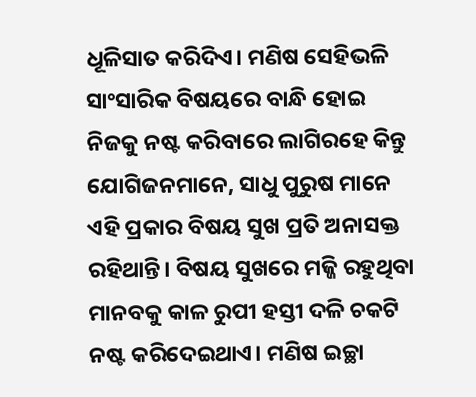ଧୂଳିସାତ କରିଦିଏ। ମଣିଷ ସେହିଭଳି ସାଂସାରିକ ବିଷୟରେ ବାନ୍ଧି ହୋଇ ନିଜକୁ ନଷ୍ଟ କରିବାରେ ଲାଗିରହେ କିନ୍ତୁ ଯୋଗିଜନମାନେ, ସାଧୁ ପୁରୁଷ ମାନେ ଏହି ପ୍ରକାର ବିଷୟ ସୁଖ ପ୍ରତି ଅନାସକ୍ତ ରହିଥାନ୍ତି। ବିଷୟ ସୁଖରେ ମଜ୍ଜି ରହୁଥିବା ମାନବକୁ କାଳ ରୁପୀ ହସ୍ତୀ ଦଳି ଚକଟି ନଷ୍ଟ କରିଦେଇଥାଏ। ମଣିଷ ଇଚ୍ଛା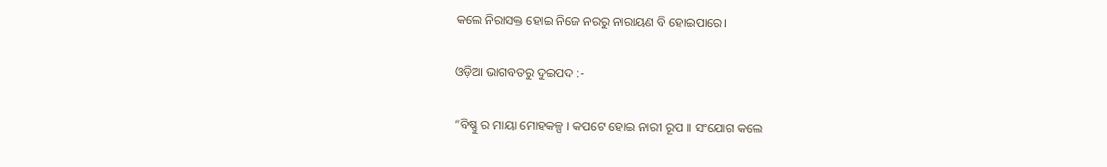କଲେ ନିରାସକ୍ତ ହୋଇ ନିଜେ ନରରୁ ନାରାୟଣ ବି ହୋଇପାରେ।

ଓଡ଼ିଆ ଭାଗବତରୁ ଦୁଇପଦ :-

“ବିଷ୍ଣୁ ର ମାୟା ମୋହକଳ୍ପ । କପଟେ ହୋଇ ନାରୀ ରୂପ ।। ସଂଯୋଗ କଲେ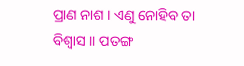ପ୍ରାଣ ନାଶ । ଏଣୁ ନୋହିବ ତା ବିଶ୍ବାସ ।। ପତଙ୍ଗ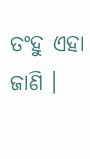ତଂହୁ ଏହା ଜାଣି ।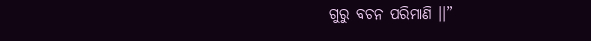ଗୁରୁ ବଚନ ପରିମାଣି ।।”